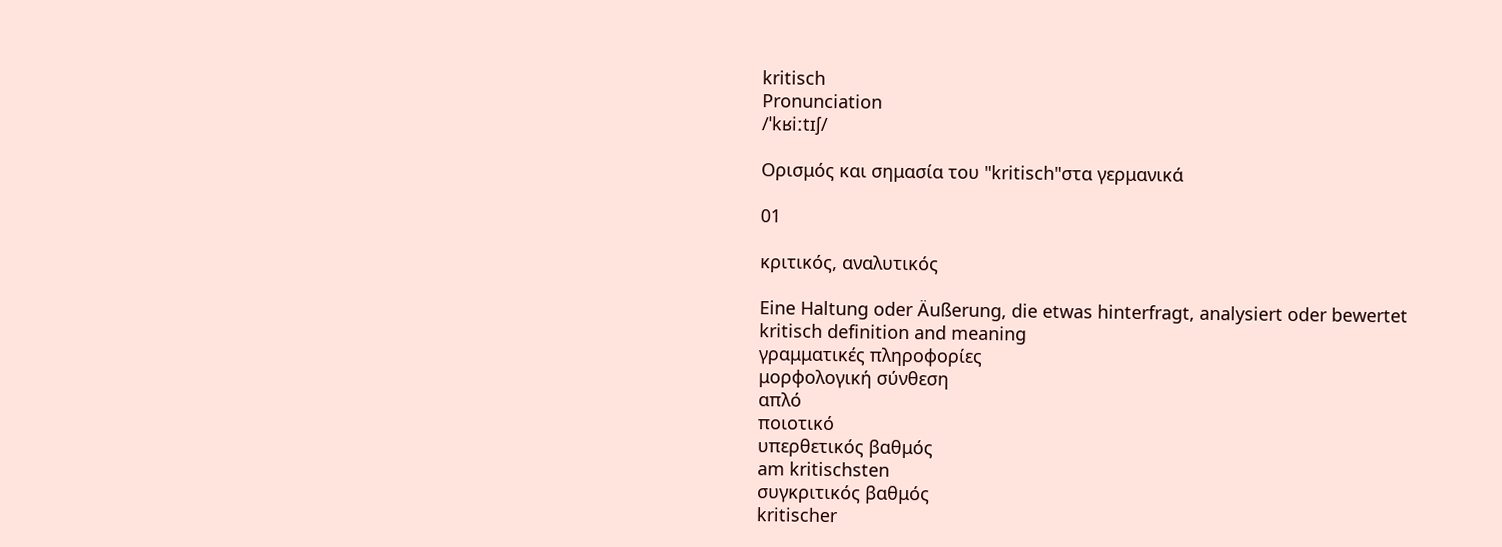kritisch
Pronunciation
/ˈkʁiːtɪʃ/

Ορισμός και σημασία του "kritisch"στα γερμανικά

01

κριτικός, αναλυτικός

Eine Haltung oder Äußerung, die etwas hinterfragt, analysiert oder bewertet
kritisch definition and meaning
γραμματικές πληροφορίες
μορφολογική σύνθεση
απλό
ποιοτικό
υπερθετικός βαθμός
am kritischsten
συγκριτικός βαθμός
kritischer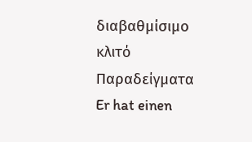διαβαθμίσιμο
κλιτό
Παραδείγματα
Er hat einen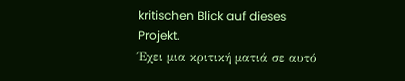kritischen Blick auf dieses Projekt.
Έχει μια κριτική ματιά σε αυτό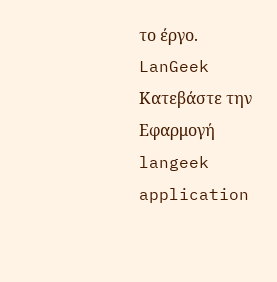το έργο.
LanGeek
Κατεβάστε την Εφαρμογή
langeek application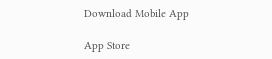Download Mobile App

App Store